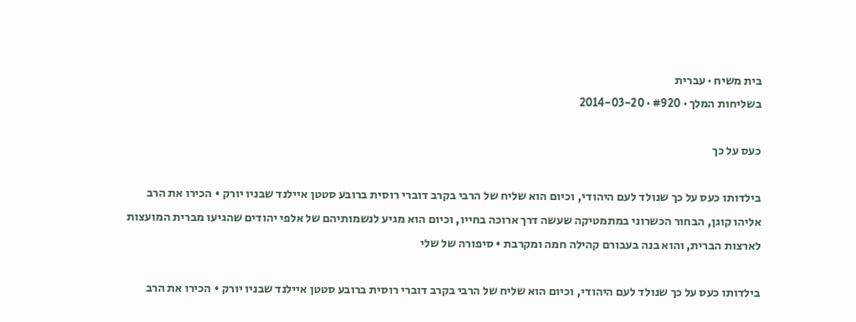בית משיח · עברית
בשליחות המלך · #920 · 2014-03-20

כעס על כך

בילדותו כעס על כך שנולד לעם היהודי, וכיום הוא שליח של הרבי בקרב דוברי רוסית ברובע סטטן איילנד שבניו יורק • הכירו את הרב אליהו קוגן, הבחור הכשרוני במתמטיקה שעשה דרך ארוכה בחייו, וכיום הוא מגיע לנשמותיהם של אלפי יהודים שהגיעו מברית המועצות לארצות הברית, והוא בנה בעבורם קהילה חמה ומקרבת • סיפורה של שלי

בילדותו כעס על כך שנולד לעם היהודי, וכיום הוא שליח של הרבי בקרב דוברי רוסית ברובע סטטן איילנד שבניו יורק • הכירו את הרב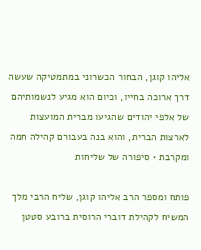אליהו קוגן, הבחור הכשרוני במתמטיקה שעשה דרך ארוכה בחייו, וכיום הוא מגיע לנשמותיהם של אלפי יהודים שהגיעו מברית המועצות לארצות הברית, והוא בנה בעבורם קהילה חמה ומקרבת • סיפורה של שליחות

פותח ומספר הרב אליהו קוגן, שליח הרבי מלך המשיח לקהילת דוברי הרוסית ברובע סטטן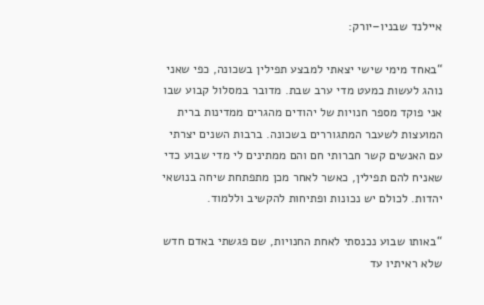איילנד שבניו–יורק:

“באחד מימי שישי יצאתי למבצע תפילין בשכונה, כפי שאני נוהג לעשות כמעט מדי ערב שבת. מדובר במסלול קבוע שבו אני פוקד מספר חנויות של יהודים מהגרים ממדינות ברית המועצות לשעבר המתגוררים בשכונה. ברבות השנים יצרתי עם האנשים קשר חברותי חם והם ממתינים לי מדי שבוע כדי שאניח להם תפילין, כאשר לאחר מכן מתפתחת שיחה בנושאי יהדות. לכולם יש נכונות ופתיחות להקשיב וללמוד.

“באותו שבוע נכנסתי לאחת החנויות, שם פגשתי באדם חדש שלא ראיתיו עד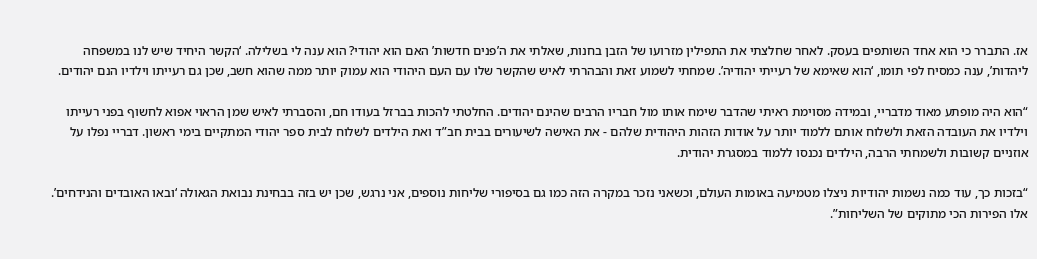אז. התברר כי הוא אחד השותפים בעסק. לאחר שחלצתי את התפילין מזרועו של הזבן בחנות, שאלתי את ה’פנים חדשות’ האם הוא יהודי? הוא ענה לי בשלילה. ‘הקשר היחיד שיש לנו במשפחה ליהדות’, ענה כמסיח לפי תומו, ‘הוא שאימא של רעייתי יהודיה’. שמחתי לשמוע זאת והבהרתי לאיש שהקשר שלו עם העם היהודי הוא עמוק יותר ממה שהוא חשב, שכן גם רעייתו וילדיו הנם יהודים.

“הוא היה מופתע מאוד מדבריי, ובמידה מסוימת ראיתי שהדבר שימח אותו מול חבריו הרבים שהינם יהודים. החלטתי להכות בברזל בעודו חם, והסברתי לאיש שמן הראוי אפוא לחשוף בפני רעייתו וילדיו את העובדה הזאת ולשלוח אותם ללמוד יותר על אודות הזהות היהודית שלהם - את האישה לשיעורים בבית חב”ד ואת הילדים לשלוח לבית ספר יהודי המתקיים בימי ראשון. דבריי נפלו על אוזניים קשובות ולשמחתי הרבה, הילדים נכנסו ללמוד במסגרת יהודית.

“בזכות כך, עוד כמה נשמות יהודיות ניצלו מטמיעה באומות העולם, וכשאני נזכר במקרה הזה כמו גם בסיפורי שליחות נוספים, אני נרגש, שכן יש בזה בבחינת נבואת הגאולה ‘ובאו האובדים והנידחים’. אלו הפירות הכי מתוקים של השליחות”.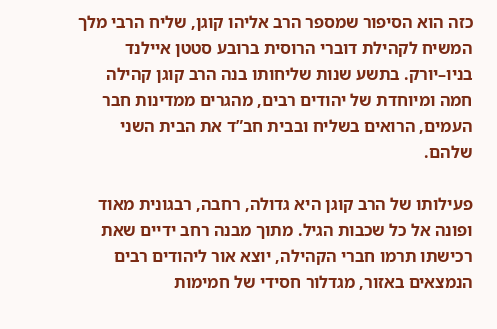כזה הוא הסיפור שמספר הרב אליהו קוגן, שליח הרבי מלך המשיח לקהילת דוברי הרוסית ברובע סטטן איילנד בניו–יורק. בתשע שנות שליחותו בנה הרב קוגן קהילה חמה ומיוחדת של יהודים רבים, מהגרים ממדינות חבר העמים, הרואים בשליח ובבית חב”ד את הבית השני שלהם.

פעילותו של הרב קוגן היא גדולה, רחבה, רבגונית מאוד ופונה אל כל שכבות הגיל. מתוך מבנה רחב ידיים שאת רכישתו תרמו חברי הקהילה, יוצא אור ליהודים רבים הנמצאים באזור, מגדלור חסידי של חמימות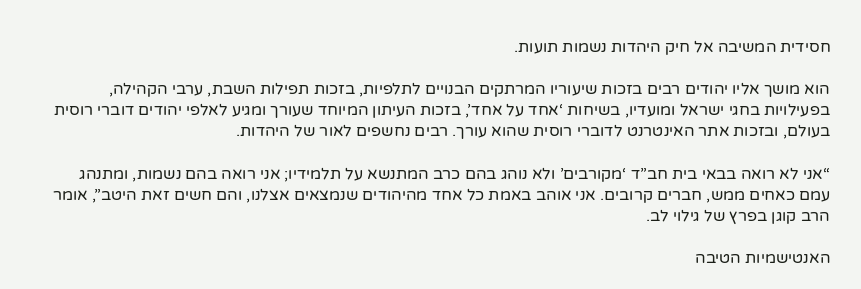חסידית המשיבה אל חיק היהדות נשמות תועות.

הוא מושך אליו יהודים רבים בזכות שיעוריו המרתקים הבנויים לתלפיות, בזכות תפילות השבת, ערבי הקהילה, בפעילויות בחגי ישראל ומועדיו, בשיחות ‘אחד על אחד’, בזכות העיתון המיוחד שעורך ומגיע לאלפי יהודים דוברי רוסית בעולם, ובזכות אתר האינטרנט לדוברי רוסית שהוא עורך. רבים נחשפים לאור של היהדות.

“אני לא רואה בבאי בית חב”ד ‘מקורבים’ ולא נוהג בהם כרב המתנשא על תלמידיו; אני רואה בהם נשמות, ומתנהג עמם כאחים ממש, חברים קרובים. אני אוהב באמת כל אחד מהיהודים שנמצאים אצלנו, והם חשים זאת היטב”, אומר הרב קוגן בפרץ של גילוי לב.

האנטישמיות הטיבה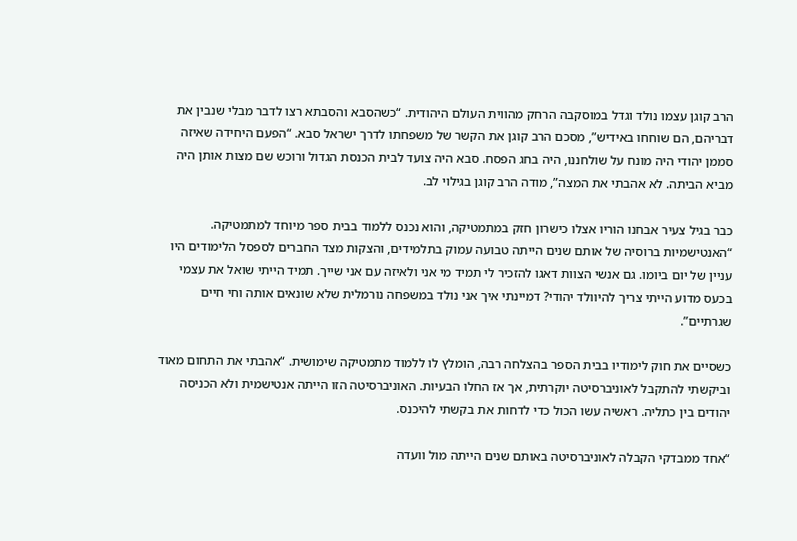הרב קוגן עצמו נולד וגדל במוסקבה הרחק מהווית העולם היהודית. “כשהסבא והסבתא רצו לדבר מבלי שנבין את דבריהם, הם שוחחו באידיש”, מסכם הרב קוגן את הקשר של משפחתו לדרך ישראל סבא. “הפעם היחידה שאיזה סממן יהודי היה מונח על שולחננו, היה בחג הפסח. סבא היה צועד לבית הכנסת הגדול ורוכש שם מצות אותן היה מביא הביתה. לא אהבתי את המצה”, מודה הרב קוגן בגילוי לב.

כבר בגיל צעיר אבחנו הוריו אצלו כישרון חזק במתמטיקה, והוא נכנס ללמוד בבית ספר מיוחד למתמטיקה. “האנטישמיות ברוסיה של אותם שנים הייתה טבועה עמוק בתלמידים, והצקות מצד החברים לספסל הלימודים היו עניין של יום ביומו. גם אנשי הצוות דאגו להזכיר לי תמיד מי אני ולאיזה עם אני שייך. תמיד הייתי שואל את עצמי בכעס מדוע הייתי צריך להיוולד יהודי? דמיינתי איך אני נולד במשפחה נורמלית שלא שונאים אותה וחי חיים שגרתיים”.

כשסיים את חוק לימודיו בבית הספר בהצלחה רבה, הומלץ לו ללמוד מתמטיקה שימושית. “אהבתי את התחום מאוד וביקשתי להתקבל לאוניברסיטה יוקרתית, אך אז החלו הבעיות. האוניברסיטה הזו הייתה אנטישמית ולא הכניסה יהודים בין כתליה. ראשיה עשו הכול כדי לדחות את בקשתי להיכנס.

“אחד ממבדקי הקבלה לאוניברסיטה באותם שנים הייתה מול וועדה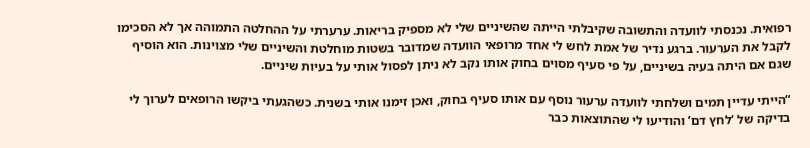רפואית. נכנסתי לוועדה והתשובה שקיבלתי הייתה שהשיניים שלי לא מספיק בריאות. ערערתי על ההחלטה התמוהה אך לא הסכימו לקבל את הערעור. ברגע נדיר של אמת לחש לי אחד מרופאי הוועדה שמדובר בשטות מוחלטת והשיניים שלי מצוינות. הוא הוסיף שגם אם היתה בעיה בשיניים, על פי סעיף מסוים בחוק אותו נקב לא ניתן לפסול אותי על בעיות שיניים.

“הייתי עדיין תמים ושלחתי לוועדה ערעור נוסף עם אותו סעיף בחוק, ואכן זימנו אותי בשנית. כשהגעתי ביקשו הרופאים לערוך לי בדיקה של ‘לחץ דם’ והודיעו לי שהתוצאות כבר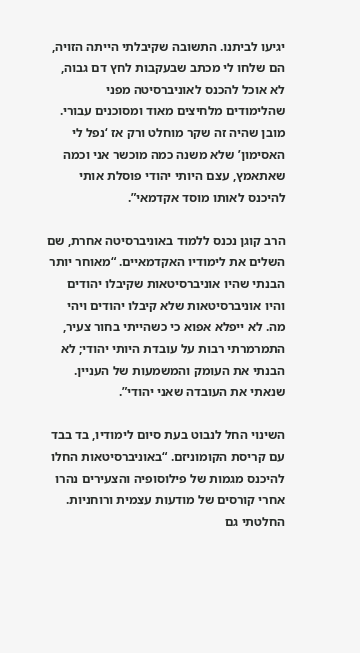יגיעו לביתנו. התשובה שקיבלתי הייתה הזויה, הם שלחו לי מכתב שבעקבות לחץ דם גבוה, לא אוכל להכנס לאוניברסיטה מפני שהלימודים מלחיצים מאוד ומסוכנים עבורי. מובן שהיה זה שקר מוחלט ורק אז ‘נפל לי האסימון’ שלא משנה כמה מוכשר אני וכמה שאתאמץ, עצם היותי יהודי פוסלת אותי להיכנס לאותו מוסד אקדמאי”.

הרב קוגן נכנס ללמוד באוניברסיטה אחרת, שם השלים את לימודיו האקדמאיים. “מאוחר יותר הבנתי שהיו אוניברסיטאות שקיבלו יהודים והיו אוניברסיטאות שלא קיבלו יהודים ויהי מה. לא ייפלא אפוא כי כשהייתי בחור צעיר, התמרמרתי רבות על עובדת היותי יהודי; לא הבנתי את העומק והמשמעות של העניין. שנאתי את העובדה שאני יהודי”.

השינוי החל לנבוט בעת סיום לימודיו, בד בבד עם קריסת הקומוניזם. “באוניברסיטאות החלו להיכנס מגמות של פילוסופיה והצעירים נהרו אחרי קורסים של מודעות עצמית ורוחניות. החלטתי גם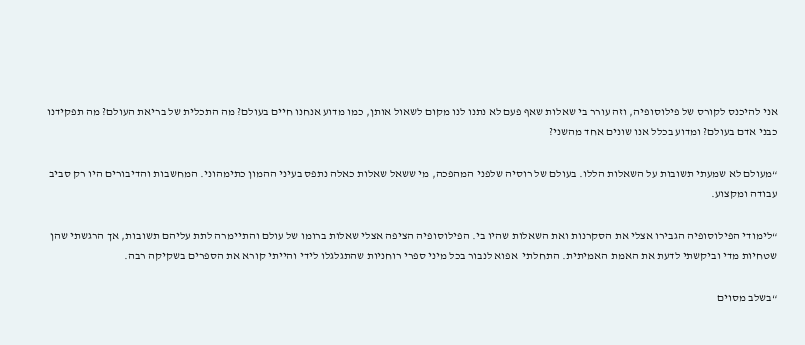אני להיכנס לקורס של פילוסופיה, וזה עורר בי שאלות שאף פעם לא נתנו לנו מקום לשאול אותן, כמו מדוע אנחנו חיים בעולם? מה התכלית של בריאת העולם? מה תפקידנו כבני אדם בעולם? ומדוע בכלל אנו שונים אחד מהשני?

“מעולם לא שמעתי תשובות על השאלות הללו. בעולם של רוסיה שלפני המהפכה, מי ששאל שאלות כאלה נתפס בעיני ההמון כתימהוני. המחשבות והדיבורים היו רק סביב עבודה ומקצוע.

“לימודי הפילוסופיה הגבירו אצלי את הסקרנות ואת השאלות שהיו בי. הפילוסופיה הציפה אצלי שאלות ברומו של עולם והתיימרה לתת עליהם תשובות, אך הרגשתי שהן שטחיות מדי וביקשתי לדעת את האמת האמיתית. התחלתי  אפוא לנבור בכל מיני ספרי רוחניות שהתגלגלו לידי והייתי קורא את הספרים בשקיקה רבה.

“בשלב מסוים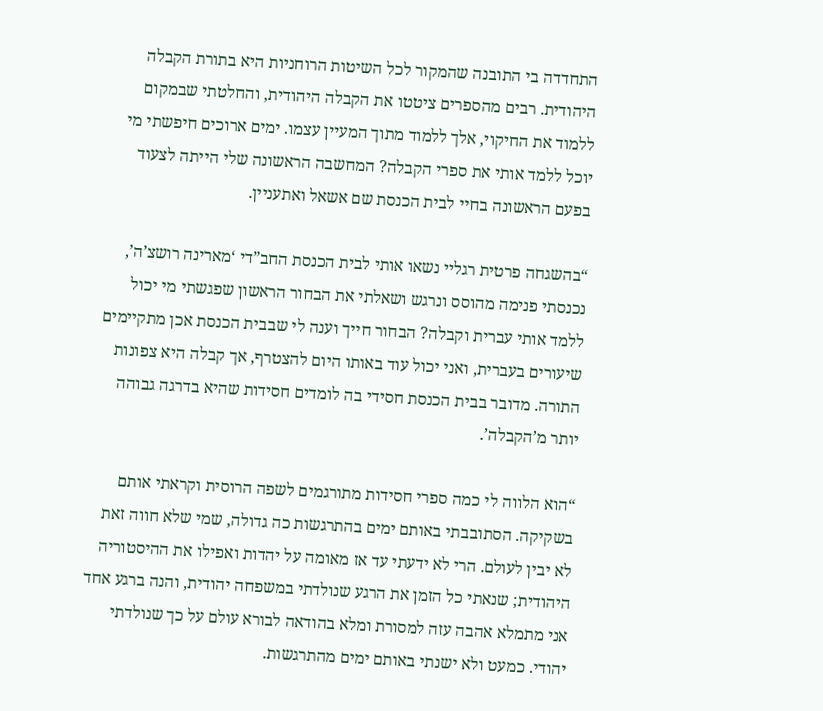התחדדה בי התובנה שהמקור לכל השיטות הרוחניות היא בתורת הקבלה היהודית. רבים מהספרים ציטטו את הקבלה היהודית, והחלטתי שבמקום ללמוד את החיקוי, אלך ללמוד מתוך המעיין עצמו. ימים ארוכים חיפשתי מי יוכל ללמד אותי את ספרי הקבלה? המחשבה הראשונה שלי הייתה לצעוד בפעם הראשונה בחיי לבית הכנסת שם אשאל ואתעניין.

“בהשגחה פרטית רגליי נשאו אותי לבית הכנסת החב”די ‘מארינה רושצ’ה’, נכנסתי פנימה מהוסס ונרגש ושאלתי את הבחור הראשון שפגשתי מי יכול ללמד אותי עברית וקבלה? הבחור חייך וענה לי שבבית הכנסת אכן מתקיימים שיעורים בעברית, ואני יכול עוד באותו היום להצטרף, אך קבלה היא צפונות התורה. מדובר בבית הכנסת חסידי בה לומדים חסידות שהיא בדרגה גבוהה יותר מ’הקבלה’.

“הוא הלווה לי כמה ספרי חסידות מתורגמים לשפה הרוסית וקראתי אותם בשקיקה. הסתובבתי באותם ימים בהתרגשות כה גדולה, שמי שלא חווה זאת לא יבין לעולם. הרי לא ידעתי עד אז מאומה על יהדות ואפילו את ההיסטוריה היהודית; שנאתי כל הזמן את הרגע שנולדתי במשפחה יהודית, והנה ברגע אחד אני מתמלא אהבה עזה למסורת ומלא בהודאה לבורא עולם על כך שנולדתי יהודי. כמעט ולא ישנתי באותם ימים מהתרגשות.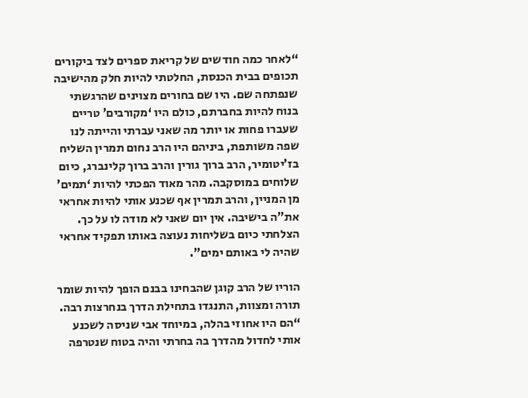“לאחר כמה חודשים של קריאת ספרים לצד ביקורים תכופים בבית הכנסת, החלטתי להיות חלק מהישיבה שנפתחה שם. היו שם בחורים מצוינים שהרגשתי בנוח להיות בחברתם, כולם היו ‘מקורבים’ טריים שעברו פחות או יותר מה שאני עברתי והייתה לנו שפה משותפת, ביניהם היו הרב נחום תמרין השליח בז’יטומיר, הרב ברוך גורין והרב ברוך קלינברג, כיום שלוחים במוסקבה. מהר מאוד הפכתי להיות ‘תמים’ מן המניין, והרב תמרין אף שכנע אותי להיות אחראי את”ה בישיבה. אין יום שאני לא מודה לו על כך. הצלחתי כיום בשליחות נעוצה באותו תפקיד אחראי שהיה לי באותם ימים”.

הוריו של הרב קוגן שהבחינו בבנם הופך להיות שומר תורה ומצוות, התנגדו בתחילת הדרך בנחרצות רבה. “הם היו אחוזי בהלה, במיוחד אבי שניסה לשכנע אותי לחדול מהדרך בה בחרתי והיה בטוח שנטרפה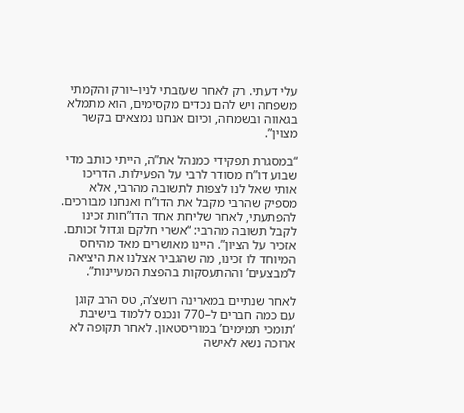עלי דעתי. רק לאחר שעזבתי לניו–יורק והקמתי משפחה ויש להם נכדים מקסימים, הוא מתמלא בגאווה ובשמחה, וכיום אנחנו נמצאים בקשר מצוין”.

“במסגרת תפקידי כמנהל את”ה, הייתי כותב מדי שבוע דו”ח מסודר לרבי על הפעילות. הדריכו אותי שאל לנו לצפות לתשובה מהרבי, אלא מספיק שהרבי מקבל את הדו”ח ואנחנו מבורכים. להפתעתי, לאחר שליחת אחד הדו”חות זכינו לקבל תשובה מהרבי: “אשרי חלקם וגדול זכותם. אזכיר על הציון”. היינו מאושרים מאד מהיחס המיוחד לו זכינו, מה שהגביר אצלנו את היציאה ל’מבצעים’ וההתעסקות בהפצת המעיינות”.

לאחר שנתיים במארינה רושצ’ה, טס הרב קוגן עם כמה חברים ל–770 ונכנס ללמוד בישיבת ‘תומכי תמימים’ במוריסטאון. לאחר תקופה לא ארוכה נשא לאישה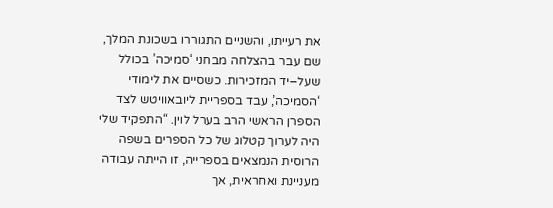את רעייתו, והשניים התגוררו בשכונת המלך, שם עבר בהצלחה מבחני ‘סמיכה’ בכולל שעל–יד המזכירות. כשסיים את לימודי ‘הסמיכה’, עבד בספריית ליובאוויטש לצד הספרן הראשי הרב בערל לוין. “התפקיד שלי היה לערוך קטלוג של כל הספרים בשפה הרוסית הנמצאים בספרייה, זו הייתה עבודה מעניינת ואחראית, אך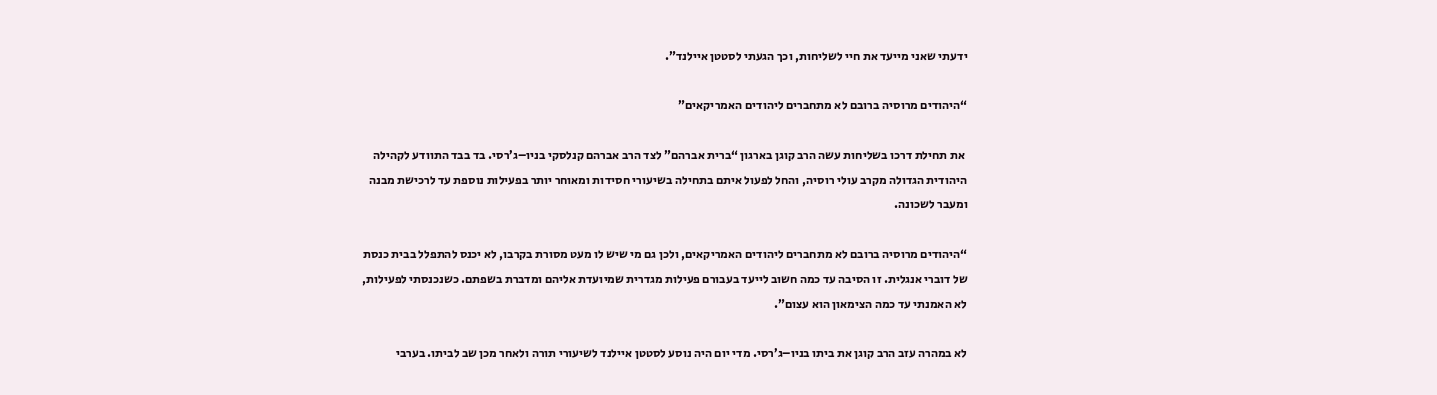ידעתי שאני מייעד את חיי לשליחות, וכך הגעתי לסטטן איילנד”.

“היהודים מרוסיה ברובם לא מתחברים ליהודים האמריקאים”

 את תחילת דרכו בשליחות עשה הרב קוגן בארגון “ברית אברהם” לצד הרב אברהם קנלסקי בניו–ג’רסי. בד בבד התוודע לקהילה היהודית הגדולה מקרב עולי רוסיה, והחל לפעול איתם בתחילה בשיעורי חסידות ומאוחר יותר בפעילות נוספת עד לרכישת מבנה ומעבר לשכונה.

“היהודים מרוסיה ברובם לא מתחברים ליהודים האמריקאים, ולכן גם מי שיש לו מעט מסורת בקרבו, לא יכנס להתפלל בבית כנסת של דוברי אנגלית. זו הסיבה עד כמה חשוב לייעד בעבורם פעילות מגדרית שמיועדת אליהם ומדברת בשפתם. כשנכנסתי לפעילות, לא האמנתי עד כמה הצימאון הוא עצום”.

לא במהרה עזב הרב קוגן את ביתו בניו–ג’רסי. מדי יום היה נוסע לסטטן איילנד לשיעורי תורה ולאחר מכן שב לביתו. בערבי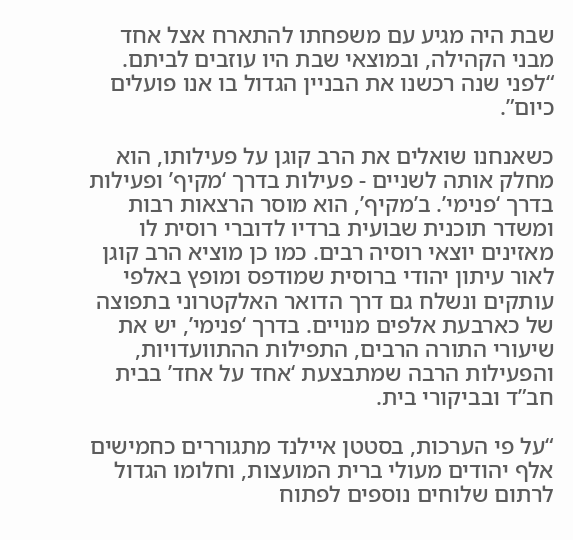שבת היה מגיע עם משפחתו להתארח אצל אחד מבני הקהילה, ובמוצאי שבת היו עוזבים לביתם. “לפני שנה רכשנו את הבניין הגדול בו אנו פועלים כיום”.

כשאנחנו שואלים את הרב קוגן על פעילותו, הוא מחלק אותה לשניים - פעילות בדרך ‘מקיף’ ופעילות בדרך ‘פנימי’. ב’מקיף’, הוא מוסר הרצאות רבות ומשדר תוכנית שבועית ברדיו לדוברי רוסית לו מאזינים יוצאי רוסיה רבים. כמו כן מוציא הרב קוגן לאור עיתון יהודי ברוסית שמודפס ומופץ באלפי עותקים ונשלח גם דרך הדואר האלקטרוני בתפוצה של כארבעת אלפים מנויים. בדרך ‘פנימי’, יש את שיעורי התורה הרבים, התפילות ההתוועדויות, והפעילות הרבה שמתבצעת ‘אחד על אחד’ בבית חב”ד ובביקורי בית.

“על פי הערכות, בסטטן איילנד מתגוררים כחמישים אלף יהודים מעולי ברית המועצות, וחלומו הגדול לרתום שלוחים נוספים לפתוח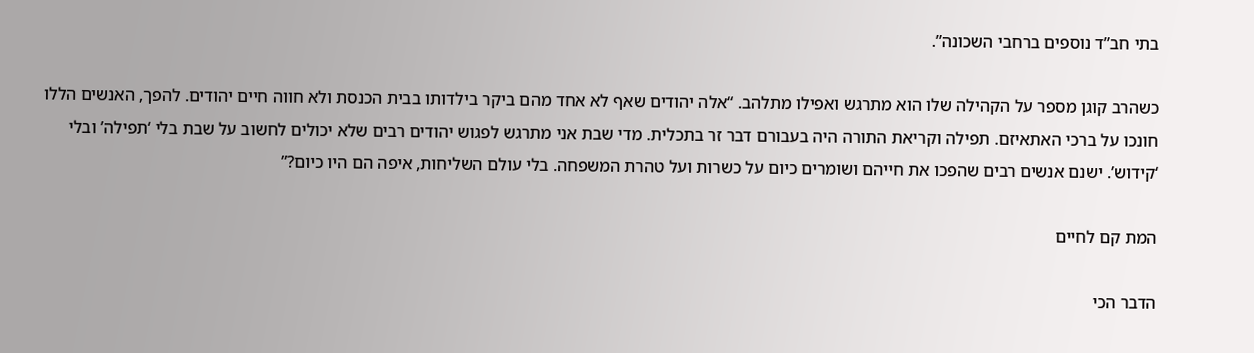בתי חב”ד נוספים ברחבי השכונה”.

כשהרב קוגן מספר על הקהילה שלו הוא מתרגש ואפילו מתלהב. “אלה יהודים שאף לא אחד מהם ביקר בילדותו בבית הכנסת ולא חווה חיים יהודים. להפך, האנשים הללו חונכו על ברכי האתאיזם. תפילה וקריאת התורה היה בעבורם דבר זר בתכלית. מדי שבת אני מתרגש לפגוש יהודים רבים שלא יכולים לחשוב על שבת בלי ‘תפילה’ ובלי ‘קידוש’. ישנם אנשים רבים שהפכו את חייהם ושומרים כיום על כשרות ועל טהרת המשפחה. בלי עולם השליחות, איפה הם היו כיום?”

המת קם לחיים

הדבר הכי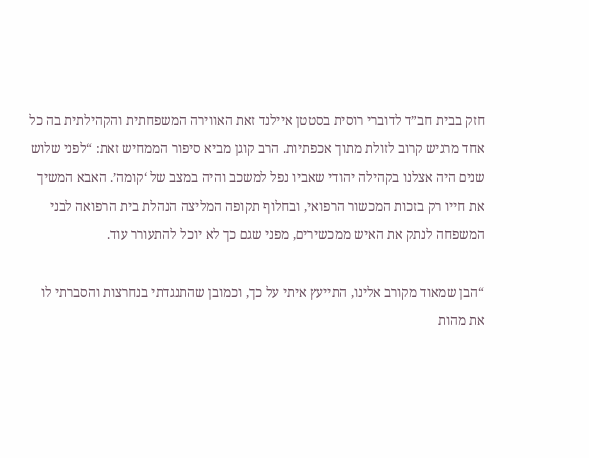חזק בבית חב”ד לדוברי רוסית בסטטן איילנד זאת האווירה המשפחתית והקהילתית בה כל אחד מרגיש קרוב לזולת מתוך אכפתיות. הרב קוגן מביא סיפור הממחיש זאת: “לפני שלוש שנים היה אצלנו בקהילה יהודי שאביו נפל למשכב והיה במצב של ‘קומה’. האבא המשיך את חייו רק בזכות המכשור הרפואי, ובחלוף תקופה המליצה הנהלת בית הרפואה לבני המשפחה לנתק את האיש ממכשירים, מפני שגם כך לא יוכל להתעורר עוד.

“הבן שמאוד מקורב אלינו, התייעץ איתי על כך, וכמובן שהתנגדתי בנחרצות והסברתי לו את מהות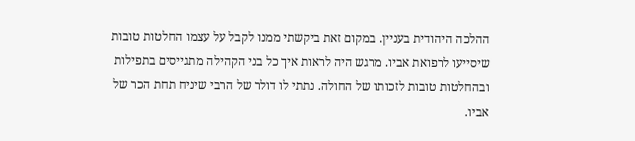ההלכה היהודית בעניין. במקום זאת ביקשתי ממנו לקבל על עצמו החלטות טובות שיסייעו לרפואת אביו. מרגש היה לראות איך כל בני הקהילה מתגייסים בתפילות ובהחלטות טובות לזכותו של החולה. נתתי לו דולר של הרבי שיניח תחת הכר של אביו.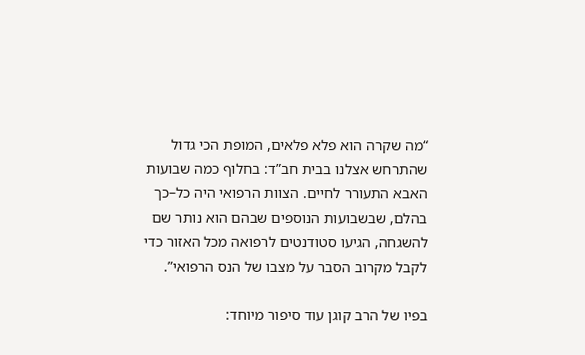“מה שקרה הוא פלא פלאים, המופת הכי גדול שהתרחש אצלנו בבית חב”ד: בחלוף כמה שבועות האבא התעורר לחיים. הצוות הרפואי היה כל–כך בהלם, שבשבועות הנוספים שבהם הוא נותר שם להשגחה, הגיעו סטודנטים לרפואה מכל האזור כדי לקבל מקרוב הסבר על מצבו של הנס הרפואי”.

בפיו של הרב קוגן עוד סיפור מיוחד: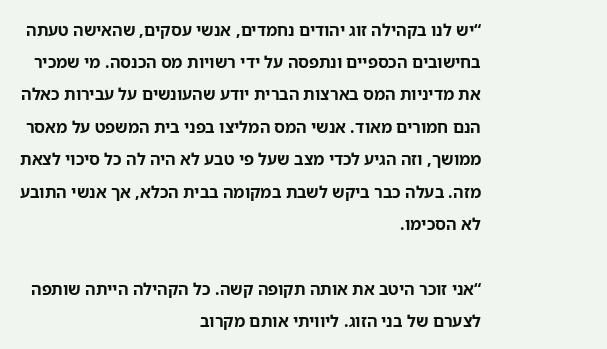“יש לנו בקהילה זוג יהודים נחמדים, אנשי עסקים, שהאישה טעתה בחישובים הכספיים ונתפסה על ידי רשויות מס הכנסה. מי שמכיר את מדיניות המס בארצות הברית יודע שהעונשים על עבירות כאלה הנם חמורים מאוד. אנשי המס המליצו בפני בית המשפט על מאסר ממושך, וזה הגיע לכדי מצב שעל פי טבע לא היה לה כל סיכוי לצאת מזה. בעלה כבר ביקש לשבת במקומה בבית הכלא, אך אנשי התובע לא הסכימו.

“אני זוכר היטב את אותה תקופה קשה. כל הקהילה הייתה שותפה לצערם של בני הזוג. ליוויתי אותם מקרוב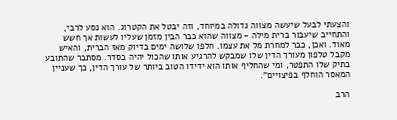והצעתי לבעל שיעשה מצווה גדולה במיוחד, וזה יבטל את הקטרוג. הוא נסע לרבי, והתחייב שיעבור ברית מילה - מצווה שהוא כבר הבין מזמן שעליו לעשות אך חשש מאוד. ואכן, כבר למחרת מל את עצמו. חלפו שלושה ימים בדיוק מאז הברית, והאיש מקבל טלפון מעורך הדין שלו שמבקש להרגיע אותו שהכול יהיה בסדר. מסתבר שהתובע בתיק שלו התפטר, ומי שהחליף אותו הוא ידידו הטוב ביותר של עורך הדין, כך שעניין המאסר הוחלף בפיצויים”.

הרב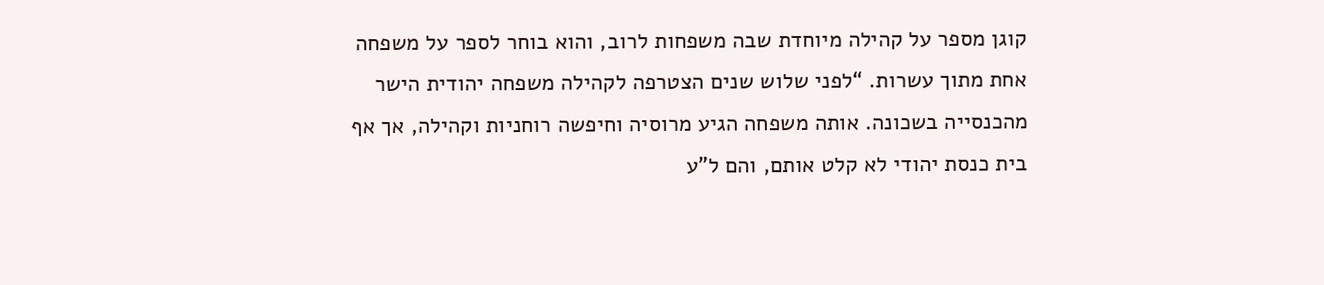קוגן מספר על קהילה מיוחדת שבה משפחות לרוב, והוא בוחר לספר על משפחה אחת מתוך עשרות. “לפני שלוש שנים הצטרפה לקהילה משפחה יהודית הישר מהכנסייה בשכונה. אותה משפחה הגיע מרוסיה וחיפשה רוחניות וקהילה, אך אף בית כנסת יהודי לא קלט אותם, והם ל”ע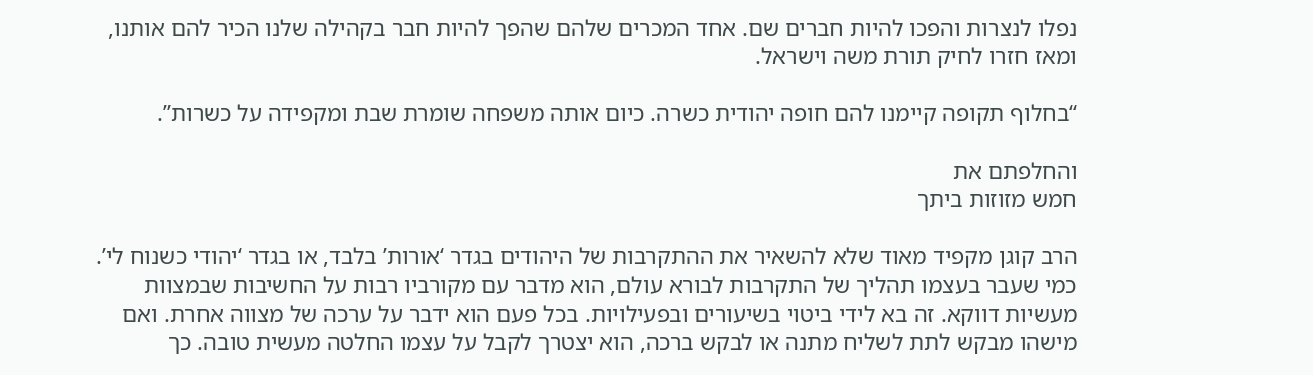נפלו לנצרות והפכו להיות חברים שם. אחד המכרים שלהם שהפך להיות חבר בקהילה שלנו הכיר להם אותנו, ומאז חזרו לחיק תורת משה וישראל.

“בחלוף תקופה קיימנו להם חופה יהודית כשרה. כיום אותה משפחה שומרת שבת ומקפידה על כשרות”.

והחלפתם את
חמש מזוזות ביתך

הרב קוגן מקפיד מאוד שלא להשאיר את ההתקרבות של היהודים בגדר ‘אורות’ בלבד, או בגדר ‘יהודי כשנוח לי’. כמי שעבר בעצמו תהליך של התקרבות לבורא עולם, הוא מדבר עם מקורביו רבות על החשיבות שבמצוות מעשיות דווקא. זה בא לידי ביטוי בשיעורים ובפעילויות. בכל פעם הוא ידבר על ערכה של מצווה אחרת. ואם מישהו מבקש לתת לשליח מתנה או לבקש ברכה, הוא יצטרך לקבל על עצמו החלטה מעשית טובה. כך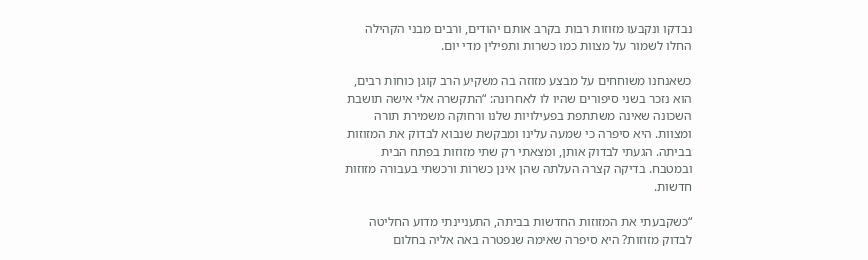נבדקו ונקבעו מזוזות רבות בקרב אותם יהודים, ורבים מבני הקהילה החלו לשמור על מצוות כמו כשרות ותפילין מדי יום.

כשאנחנו משוחחים על מבצע מזוזה בה משקיע הרב קוגן כוחות רבים, הוא נזכר בשני סיפורים שהיו לו לאחרונה: “התקשרה אלי אישה תושבת השכונה שאינה משתתפת בפעילויות שלנו ורחוקה משמירת תורה ומצוות. היא סיפרה כי שמעה עלינו ומבקשת שנבוא לבדוק את המזוזות בביתה. הגעתי לבדוק אותן, ומצאתי רק שתי מזוזות בפתח הבית ובמטבח. בדיקה קצרה העלתה שהן אינן כשרות ורכשתי בעבורה מזוזות חדשות.

“כשקבעתי את המזוזות החדשות בביתה, התעניינתי מדוע החליטה לבדוק מזוזות? היא סיפרה שאימהּ שנפטרה באה אליה בחלום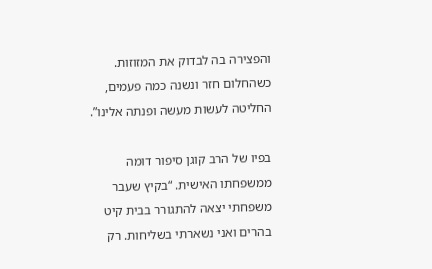והפצירה בה לבדוק את המזוזות. כשהחלום חזר ונשנה כמה פעמים, החליטה לעשות מעשה ופנתה אלינו”.

בפיו של הרב קוגן סיפור דומה ממשפחתו האישית. “בקיץ שעבר משפחתי יצאה להתגורר בבית קיט בהרים ואני נשארתי בשליחות. רק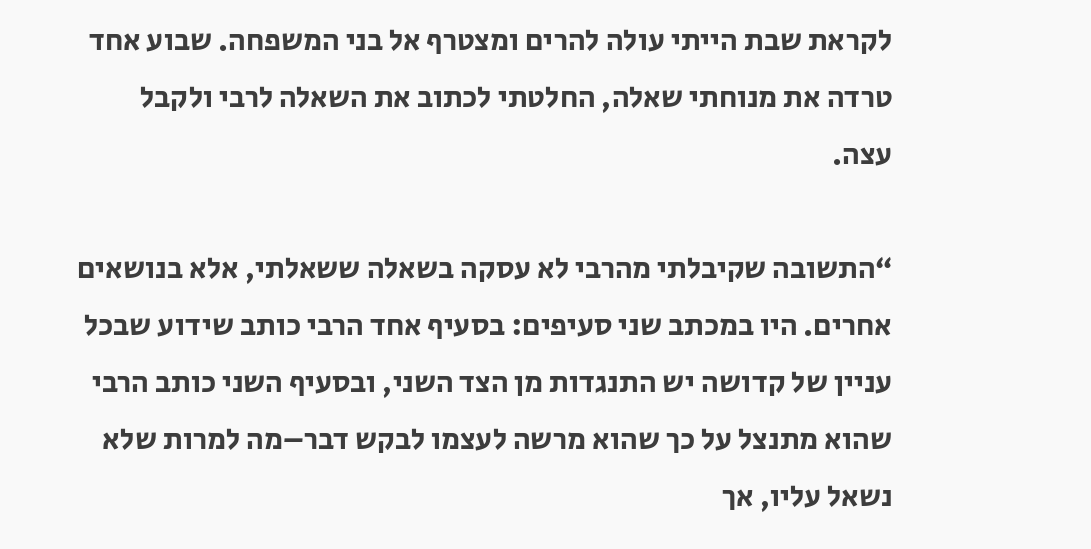לקראת שבת הייתי עולה להרים ומצטרף אל בני המשפחה. שבוע אחד טרדה את מנוחתי שאלה, החלטתי לכתוב את השאלה לרבי ולקבל עצה.

“התשובה שקיבלתי מהרבי לא עסקה בשאלה ששאלתי, אלא בנושאים אחרים. היו במכתב שני סעיפים: בסעיף אחד הרבי כותב שידוע שבכל עניין של קדושה יש התנגדות מן הצד השני, ובסעיף השני כותב הרבי שהוא מתנצל על כך שהוא מרשה לעצמו לבקש דבר–מה למרות שלא נשאל עליו, אך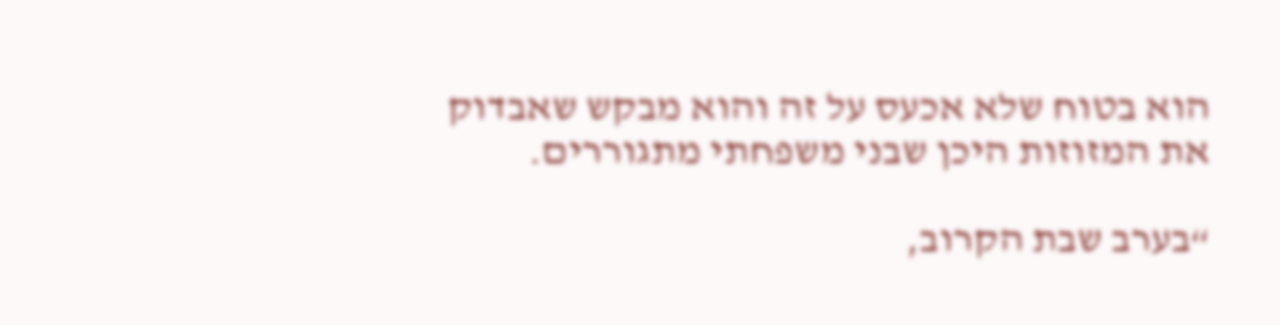הוא בטוח שלא אכעס על זה והוא מבקש שאבדוק את המזוזות היכן שבני משפחתי מתגוררים.

“בערב שבת הקרוב,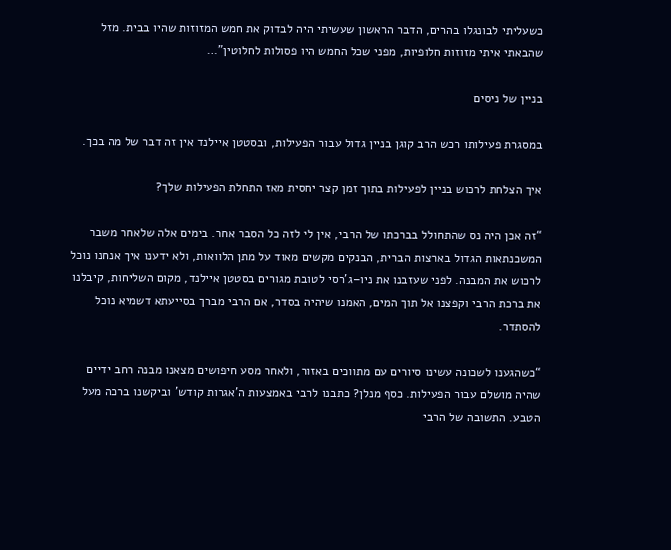כשעליתי לבונגלו בהרים, הדבר הראשון שעשיתי היה לבדוק את חמש המזוזות שהיו בבית. מזל שהבאתי איתי מזוזות חלופיות, מפני שכל החמש היו פסולות לחלוטין”…

בניין של ניסים

במסגרת פעילותו רכש הרב קוגן בניין גדול עבור הפעילות, ובסטטן איילנד אין זה דבר של מה בכך.

איך הצלחת לרכוש בניין לפעילות בתוך זמן קצר יחסית מאז התחלת הפעילות שלך?

“זה אכן היה נס שהתחולל בברכתו של הרבי, אין לי לזה כל הסבר אחר. בימים אלה שלאחר משבר המשכנתאות הגדול בארצות הברית, הבנקים מקשים מאוד על מתן הלוואות, ולא ידענו איך אנחנו נוכל לרכוש את המבנה. לפני שעזבנו את ניו–ג’רסי לטובת מגורים בסטטן איילנד, מקום השליחות, קיבלנו את ברכת הרבי וקפצנו אל תוך המים, האמנו שיהיה בסדר, אם הרבי מברך בסייעתא דשמיא נוכל להסתדר.

“כשהגענו לשכונה עשינו סיורים עם מתווכים באזור, ולאחר מסע חיפושים מצאנו מבנה רחב ידיים שהיה מושלם עבור הפעילות. כסף מנלן? כתבנו לרבי באמצעות ה’אגרות קודש’ וביקשנו ברכה מעל הטבע. התשובה של הרבי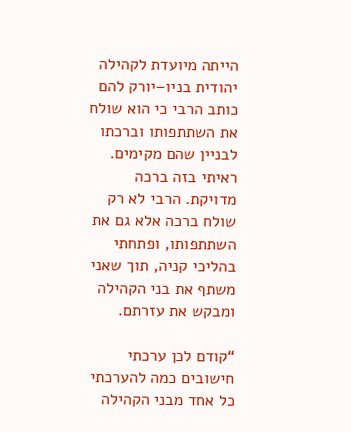הייתה מיועדת לקהילה יהודית בניו–יורק להם כותב הרבי כי הוא שולח את השתתפותו וברכתו לבניין שהם מקימים. ראיתי בזה ברכה מדויקת. הרבי לא רק שולח ברכה אלא גם את השתתפותו, ופתחתי בהליכי קניה, תוך שאני משתף את בני הקהילה ומבקש את עזרתם.

“קודם לכן ערכתי חישובים כמה להערכתי כל אחד מבני הקהילה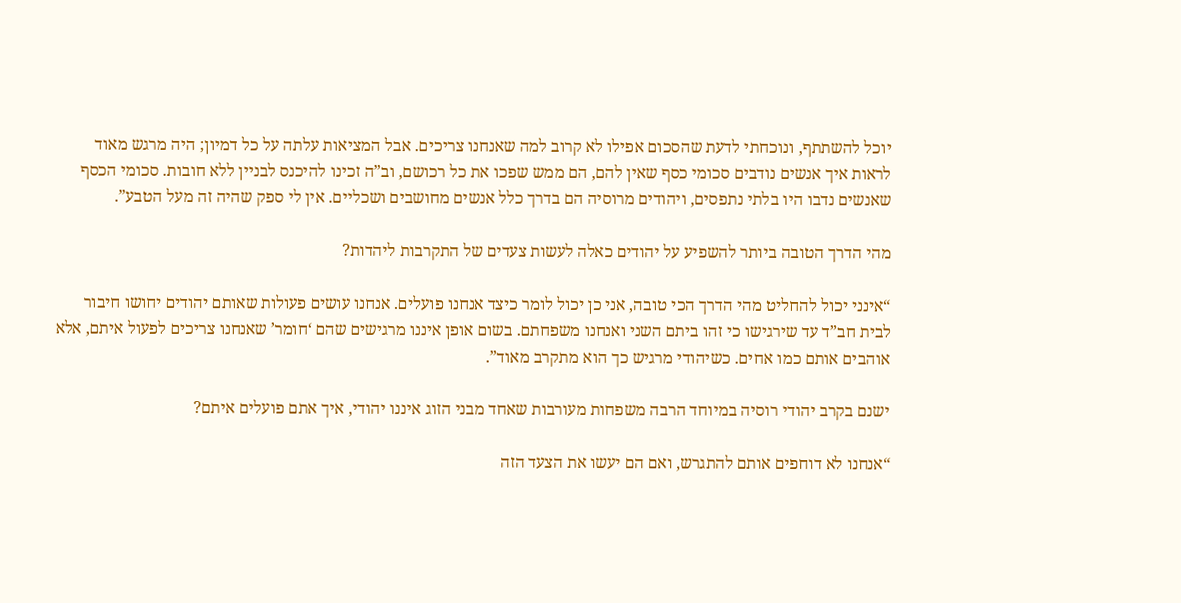יוכל להשתתף, ונוכחתי לדעת שהסכום אפילו לא קרוב למה שאנחנו צריכים. אבל המציאות עלתה על כל דמיון; היה מרגש מאוד לראות איך אנשים נודבים סכומי כסף שאין להם, הם ממש שפכו את כל רכושם, וב”ה זכינו להיכנס לבניין ללא חובות. סכומי הכסף שאנשים נדבו היו בלתי נתפסים, ויהודים מרוסיה הם בדרך כלל אנשים מחושבים ושכליים. אין לי ספק שהיה זה מעל הטבע”.

מהי הדרך הטובה ביותר להשפיע על יהודים כאלה לעשות צעדים של התקרבות ליהדות?

“אינני יכול להחליט מהי הדרך הכי טובה, אני כן יכול לומר כיצד אנחנו פועלים. אנחנו עושים פעולות שאותם יהודים יחושו חיבור לבית חב”ד עד שירגישו כי זהו ביתם השני ואנחנו משפחתם. בשום אופן איננו מרגישים שהם ‘חומר’ שאנחנו צריכים לפעול איתם, אלא אוהבים אותם כמו אחים. כשיהודי מרגיש כך הוא מתקרב מאוד”.

ישנם בקרב יהודי רוסיה במיוחד הרבה משפחות מעורבות שאחד מבני הזוג איננו יהודי, איך אתם פועלים איתם?

“אנחנו לא דוחפים אותם להתגרש, ואם הם יעשו את הצעד הזה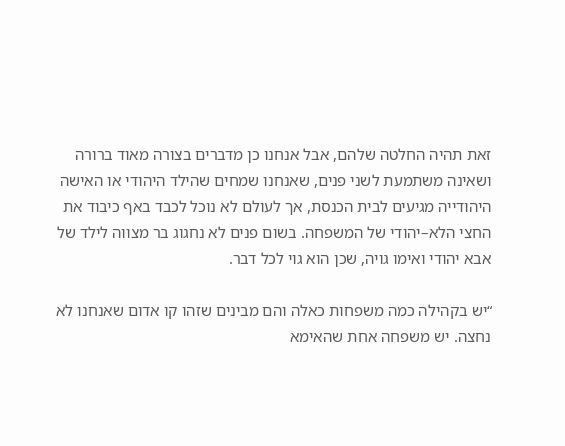זאת תהיה החלטה שלהם, אבל אנחנו כן מדברים בצורה מאוד ברורה ושאינה משתמעת לשני פנים, שאנחנו שמחים שהילד היהודי או האישה היהודייה מגיעים לבית הכנסת, אך לעולם לא נוכל לכבד באף כיבוד את החצי הלא–יהודי של המשפחה. בשום פנים לא נחגוג בר מצווה לילד של אבא יהודי ואימו גויה, שכן הוא גוי לכל דבר.

“יש בקהילה כמה משפחות כאלה והם מבינים שזהו קו אדום שאנחנו לא נחצה. יש משפחה אחת שהאימא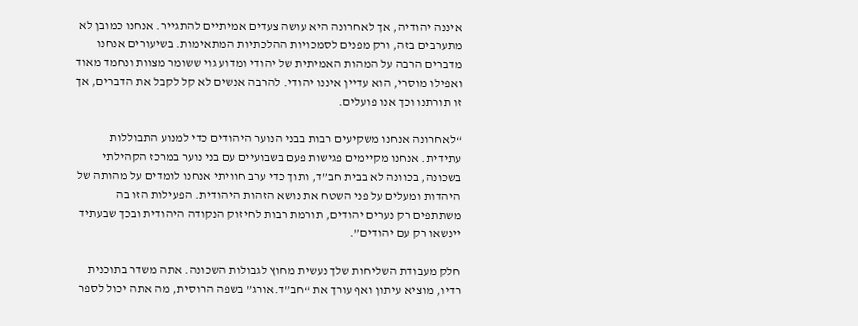איננה יהודיה, אך לאחרונה היא עושה צעדים אמיתיים להתגייר. אנחנו כמובן לא מתערבים בזה, ורק מפנים לסמכויות ההלכתיות המתאימות. בשיעורים אנחנו מדברים הרבה על המהות האמיתית של יהודי ומדוע גוי ששומר מצוות ונחמד מאוד ואפילו מוסרי, הוא עדיין איננו יהודי. להרבה אנשים לא קל לקבל את הדברים, אך זו תורתנו וכך אנו פועלים.

“לאחרונה אנחנו משקיעים רבות בבני הנוער היהודים כדי למנוע התבוללות עתידית. אנחנו מקיימים פגישות פעם בשבועיים עם בני נוער במרכז הקהילתי בשכונה, בכוונה לא בבית חב”ד, ותוך כדי ערב חוויתי אנחנו לומדים על מהותה של היהדות ומעלים על פני השטח את נושא הזהות היהודית. הפעילות הזו בה משתתפים רק נערים יהודים, תורמת רבות לחיזוק הנקודה היהודית ובכך שבעתיד יינשאו רק עם יהודים”.

חלק מעבודת השליחות שלך נעשית מחוץ לגבולות השכונה. אתה משדר בתוכנית רדיו, מוציא עיתון ואף עורך את “חב”ד.אורג” בשפה הרוסית, מה אתה יכול לספר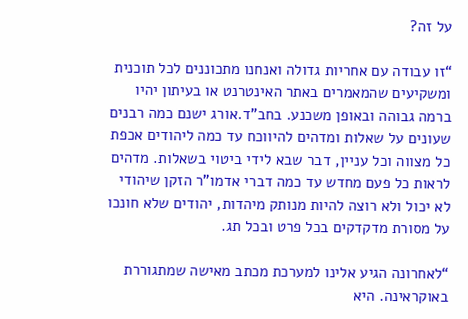על זה?

“זו עבודה עם אחריות גדולה ואנחנו מתכוננים לכל תוכנית ומשקיעים שהמאמרים באתר האינטרנט או בעיתון יהיו ברמה גבוהה ובאופן משכנע. בחב”ד.אורג ישנם כמה רבנים שעונים על שאלות ומדהים להיווכח עד כמה ליהודים אכפת כל מצווה וכל עניין, דבר שבא לידי ביטוי בשאלות. מדהים לראות כל פעם מחדש עד כמה דברי אדמו”ר הזקן שיהודי לא יכול ולא רוצה להיות מנותק מיהדות, יהודים שלא חונכו על מסורת מדקדקים בכל פרט ובכל תג.

“לאחרונה הגיע אלינו למערכת מכתב מאישה שמתגוררת באוקראינה. היא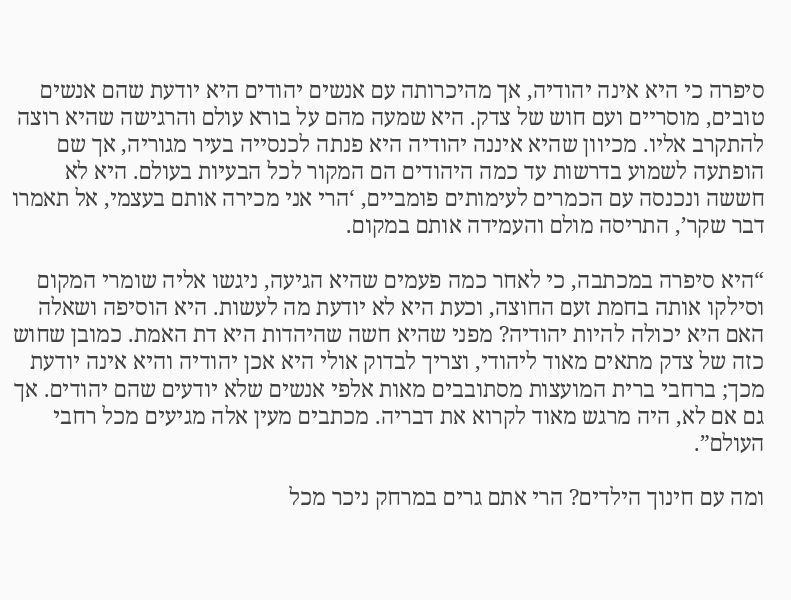סיפרה כי היא אינה יהודיה, אך מהיכרותה עם אנשים יהודים היא יודעת שהם אנשים טובים, מוסריים ועם חוש של צדק. היא שמעה מהם על בורא עולם והרגישה שהיא רוצה להתקרב אליו. מכיוון שהיא איננה יהודיה היא פנתה לכנסייה בעיר מגוריה, אך שם הופתעה לשמוע בדרשות עד כמה היהודים הם המקור לכל הבעיות בעולם. היא לא חששה ונכנסה עם הכמרים לעימותים פומביים, ‘הרי אני מכירה אותם בעצמי, אל תאמרו דבר שקר’, התריסה מולם והעמידה אותם במקום.

“היא סיפרה במכתבה, כי לאחר כמה פעמים שהיא הגיעה, ניגשו אליה שומרי המקום וסילקו אותה בחמת זעם החוצה, וכעת היא לא יודעת מה לעשות. היא הוסיפה ושאלה האם היא יכולה להיות יהודיה? מפני שהיא חשה שהיהדות היא דת האמת. כמובן שחוש כזה של צדק מתאים מאוד ליהודי, וצריך לבדוק אולי היא אכן יהודיה והיא אינה יודעת מכך; ברחבי ברית המועצות מסתובבים מאות אלפי אנשים שלא יודעים שהם יהודים. אך גם אם לא, היה מרגש מאוד לקרוא את דבריה. מכתבים מעין אלה מגיעים מכל רחבי העולם”.

ומה עם חינוך הילדים? הרי אתם גרים במרחק ניכר מכל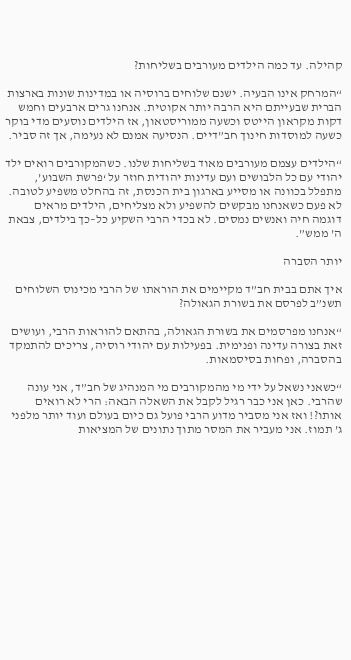קהילה. עד כמה הילדים מעורבים בשליחות?

“המרחק אינו הבעיה. ישנם שלוחים ברוסיה או במדינות שונות בארצות הברית שבעייתם היא הרבה יותר אקוטית. אנחנו גרים ארבעים וחמש דקות מקראון הייטס וכשעה ממוריסטאון, אז הילדים נוסעים מדי בוקר כשעה למוסדות חינוך חב”דיים. הנסיעה אמנם לא נעימה, אך זה סביר.

“הילדים עצמם מעורבים מאוד בשליחות שלנו. כשהמקורבים רואים ילד יהודי עם כל הלבושים ועם עדינות יהודית חוזר על ‘פרשת השבוע’, מתפלל בכוונה או מסייע בארגון בית הכנסת, זה בהחלט משפיע לטובה. לא פעם כשאנחנו מבקשים להשפיע ולא מצליחים, הילדים מראים דוגמה חיה ואנשים נמסים. לא בכדי הרבי השקיע כל–כך בילדים, צבאת ה’ ממש”.

יותר הסברה

איך אתם בבית חב”ד מקיימים את הוראתו של הרבי מכינוס השלוחים תשנ”ב לפרסם את בשורת הגאולה?

“אנחנו מפרסמים את בשורת הגאולה, בהתאם להוראות הרבי, ועושים זאת בצורה עדינה ופנימית. בפעילות עם יהודי רוסיה, צריכים להתמקד בהסברה, ופחות בסיסמאות.

“כשאני נשאל על ידי מי מהמקורבים מי המנהיג של חב”ד, אני עונה שהרבי. כאן אני כבר רגיל לקבל את השאלה הבאה: הרי לא רואים אותו?! ואז אני מסביר מדוע הרבי פועל גם כיום בעולם ועוד יותר מלפני ג’ תמוז. אני מעביר את המסר מתוך נתונים של המציאות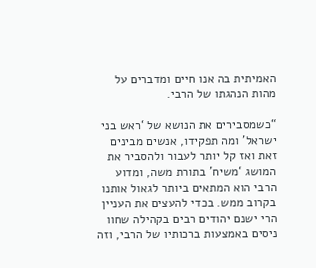האמיתית בה אנו חיים ומדברים על מהות הנהגתו של הרבי.

“כשמסבירים את הנושא של ‘ראש בני ישראל’ ומה תפקידו, אנשים מבינים זאת ואז קל יותר לעבור ולהסביר את המושג ‘משיח’ בתורת משה, ומדוע הרבי הוא המתאים ביותר לגאול אותנו בקרוב ממש. בכדי להעצים את העניין הרי ישנם יהודים רבים בקהילה שחוו ניסים באמצעות ברכותיו של הרבי, וזה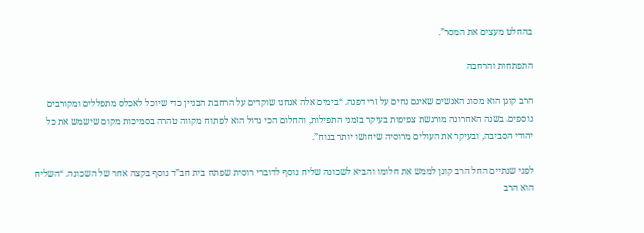בהחלט מעצים את המסר”.

התפתחות והרחבה

הרב קוגן הוא מסוג האנשים שאינם נחים על זרי דפנה. “בימים אלה אנחנו שוקדים על הרחבת הבניין כדי שיוכל לאכלס מתפללים ומקורבים נוספים. בשנה האחרונה מורגשת צפיפות בעיקר בזמני התפילות, והחלום הכי גדול הוא לפתוח מקווה טהרה בסמיכות מקום שישמש את כל יהודי הסביבה, ובעיקר את העולים מרוסיה שיחושו יותר בנוח”.

לפני שנתיים החל הרב קוגן לממש את חלומו והביא לשכונה שליח נוסף לדוברי רוסית שפתח בית חב”ד נוסף בקצה אחר של השכונה. “השליח הוא הרב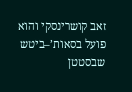זאב קושרינסקי והוא פועל בסאות’–ביטש שבסטטן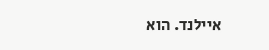איילנד. הוא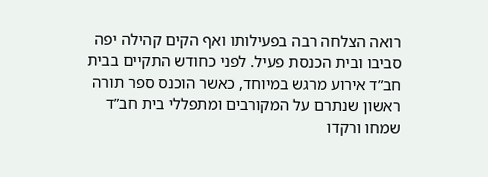רואה הצלחה רבה בפעילותו ואף הקים קהילה יפה סביבו ובית הכנסת פעיל. לפני כחודש התקיים בבית חב”ד אירוע מרגש במיוחד, כאשר הוכנס ספר תורה ראשון שנתרם על המקורבים ומתפללי בית חב”ד שמחו ורקדו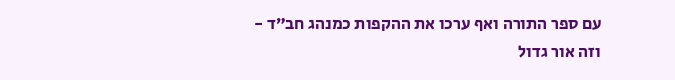עם ספר התורה ואף ערכו את ההקפות כמנהג חב”ד - וזה אור גדול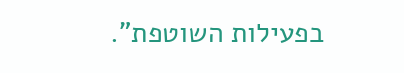בפעילות השוטפת”.